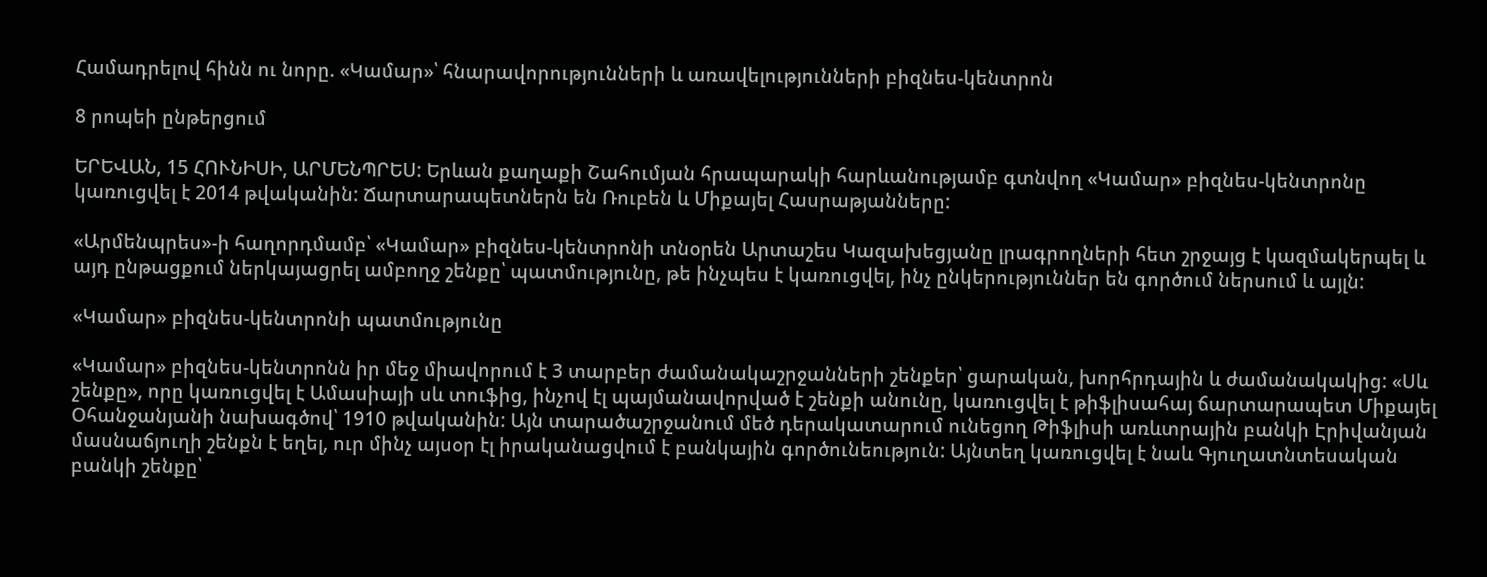Համադրելով հինն ու նորը. «Կամար»՝ հնարավորությունների և առավելությունների բիզնես-կենտրոն

8 րոպեի ընթերցում

ԵՐԵՎԱՆ, 15 ՀՈՒՆԻՍԻ, ԱՐՄԵՆՊՐԵՍ: Երևան քաղաքի Շահումյան հրապարակի հարևանությամբ գտնվող «Կամար» բիզնես-կենտրոնը կառուցվել է 2014 թվականին: Ճարտարապետներն են Ռուբեն և Միքայել Հասրաթյանները:

«Արմենպրես»-ի հաղորդմամբ՝ «Կամար» բիզնես-կենտրոնի տնօրեն Արտաշես Կազախեցյանը լրագրողների հետ շրջայց է կազմակերպել և այդ ընթացքում ներկայացրել ամբողջ շենքը՝ պատմությունը, թե ինչպես է կառուցվել, ինչ ընկերություններ են գործում ներսում և այլն:

«Կամար» բիզնես-կենտրոնի պատմությունը

«Կամար» բիզնես-կենտրոնն իր մեջ միավորում է 3 տարբեր ժամանակաշրջանների շենքեր՝ ցարական, խորհրդային և ժամանակակից: «Սև շենքը», որը կառուցվել է Ամասիայի սև տուֆից, ինչով էլ պայմանավորված է շենքի անունը, կառուցվել է թիֆլիսահայ ճարտարապետ Միքայել Օհանջանյանի նախագծով՝ 1910 թվականին: Այն տարածաշրջանում մեծ դերակատարում ունեցող Թիֆլիսի առևտրային բանկի Էրիվանյան մասնաճյուղի շենքն է եղել, ուր մինչ այսօր էլ իրականացվում է բանկային գործունեություն: Այնտեղ կառուցվել է նաև Գյուղատնտեսական բանկի շենքը՝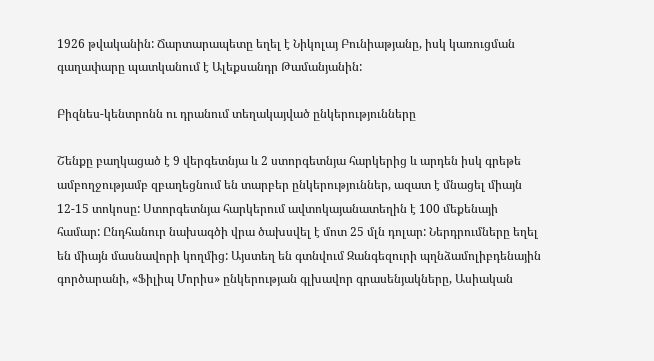1926 թվականին: Ճարտարապետը եղել է Նիկոլայ Բունիաթյանը, իսկ կառուցման գաղափարը պատկանում է Ալեքսանդր Թամանյանին:

Բիզնես-կենտրոնն ու դրանում տեղակայված ընկերությունները

Շենքը բաղկացած է 9 վերգետնյա և 2 ստորգետնյա հարկերից և արդեն իսկ գրեթե ամբողջությամբ զբաղեցնում են տարբեր ընկերություններ, ազատ է մնացել միայն 12-15 տոկոսը: Ստորգետնյա հարկերում ավտոկայանատեղին է 100 մեքենայի համար: Ընդհանուր նախագծի վրա ծախսվել է մոտ 25 մլն դոլար: Ներդրումները եղել են միայն մասնավորի կողմից: Այստեղ են գտնվում Զանգեզուրի պղնձամոլիբդենային գործարանի, «Ֆիլիպ Մորիս» ընկերության գլխավոր գրասենյակները, Ասիական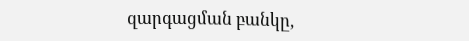զարգացման բանկը,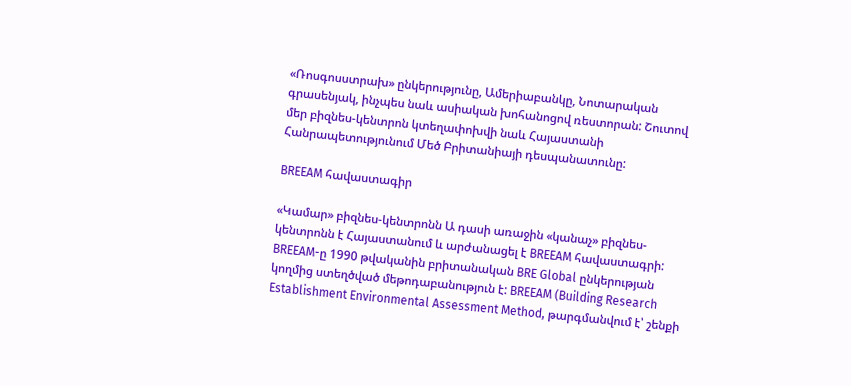«Ռոսգոսստրախ» ընկերությունը, Ամերիաբանկը, Նոտարական գրասենյակ, ինչպես նաև ասիական խոհանոցով ռեստորան: Շուտով մեր բիզնես-կենտրոն կտեղափոխվի նաև Հայաստանի Հանրապետությունում Մեծ Բրիտանիայի դեսպանատունը:

BREEAM հավաստագիր

«Կամար» բիզնես-կենտրոնն Ա դասի առաջին «կանաչ» բիզնես-կենտրոնն է Հայաստանում և արժանացել է BREEAM հավաստագրի: BREEAM-ը 1990 թվականին բրիտանական BRE Global ընկերության կողմից ստեղծված մեթոդաբանություն է: BREEAM (Building Research Establishment Environmental Assessment Method, թարգմանվում է՝ շենքի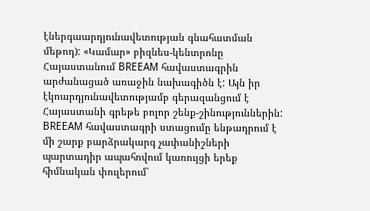էներգաարդյունավետության գնահատման մեթոդ): «Կամար» բիզնես-կենտրոնը Հայաստանում BREEAM հավաստագրին արժանացած առաջին նախագիծն է: Այն իր էկոարդյունավետությամբ գերազանցում է Հայաստանի գրեթե բոլոր շենք-շինություններին: BREEAM հավաստագրի ստացումը ենթադրում է մի շարք բարձրակարգ չափանիշների պարտադիր ապահովում կառույցի երեք հիմնական փուլերում՝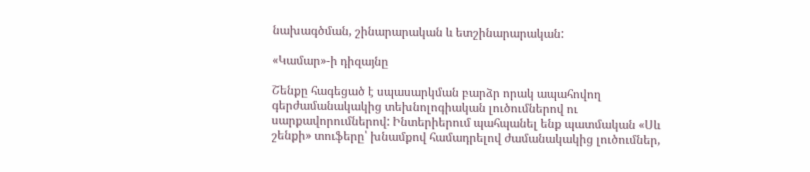նախագծման, շինարարական և ետշինարարական:

«Կամար»-ի դիզայնը

Շենքը հագեցած է սպասարկման բարձր որակ ապահովող գերժամանակակից տեխնոլոգիական լուծումներով ու սարքավորումներով: Ինտերիերում պահպանել ենք պատմական «Սև շենքի» տուֆերը՝ խնամքով համադրելով ժամանակակից լուծումներ,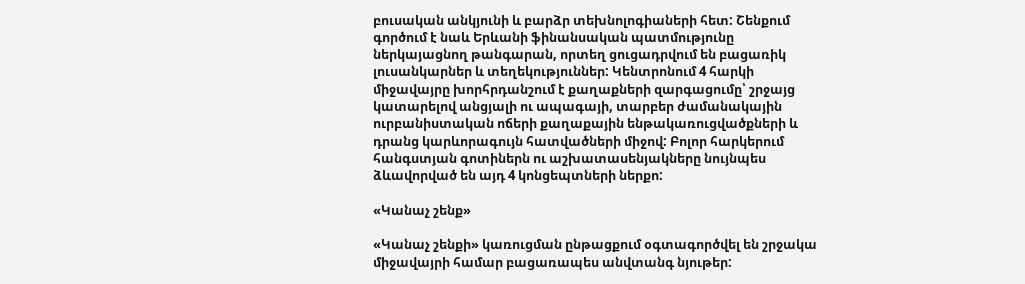բուսական անկյունի և բարձր տեխնոլոգիաների հետ: Շենքում գործում է նաև Երևանի ֆինանսական պատմությունը ներկայացնող թանգարան, որտեղ ցուցադրվում են բացառիկ լուսանկարներ և տեղեկություններ: Կենտրոնում 4 հարկի միջավայրը խորհրդանշում է քաղաքների զարգացումը՝ շրջայց կատարելով անցյալի ու ապագայի, տարբեր ժամանակային ուրբանիստական ոճերի քաղաքային ենթակառուցվածքների և դրանց կարևորագույն հատվածների միջով: Բոլոր հարկերում հանգստյան գոտիներն ու աշխատասենյակները նույնպես ձևավորված են այդ 4 կոնցեպտների ներքո:

«Կանաչ շենք»

«Կանաչ շենքի» կառուցման ընթացքում օգտագործվել են շրջակա միջավայրի համար բացառապես անվտանգ նյութեր: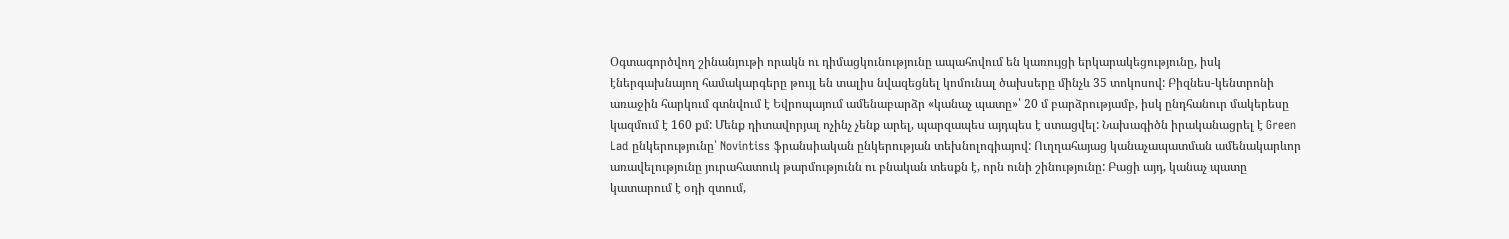Օգտագործվող շինանյութի որակն ու դիմացկունությունը ապահովում են կառույցի երկարակեցությունը, իսկ էներգախնայող համակարգերը թույլ են տալիս նվազեցնել կոմունալ ծախսերը մինչև 35 տոկոսով: Բիզնես-կենտրոնի առաջին հարկում գտնվում է Եվրոպայում ամենաբարձր «կանաչ պատը»՝ 20 մ բարձրությամբ, իսկ ընդհանուր մակերեսը կազմում է 160 քմ: Մենք դիտավորյալ ոչինչ չենք արել, պարզապես այդպես է ստացվել: Նախագիծն իրականացրել է Green Lad ընկերությունը՝ Novintiss ֆրանսիական ընկերության տեխնոլոգիայով: Ուղղահայաց կանաչապատման ամենակարևոր առավելությունը յուրահատուկ թարմությունն ու բնական տեսքն է, որն ունի շինությունը: Բացի այդ, կանաչ պատը կատարում է օդի զտում,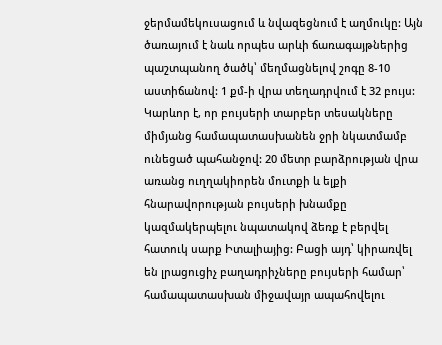ջերմամեկուսացում և նվազեցնում է աղմուկը: Այն ծառայում է նաև որպես արևի ճառագայթներից պաշտպանող ծածկ՝ մեղմացնելով շոգը 8-10 աստիճանով: 1 քմ-ի վրա տեղադրվում է 32 բույս: Կարևոր է, որ բույսերի տարբեր տեսակները միմյանց համապատասխանեն ջրի նկատմամբ ունեցած պահանջով: 20 մետր բարձրության վրա առանց ուղղակիորեն մուտքի և ելքի հնարավորության բույսերի խնամքը կազմակերպելու նպատակով ձեռք է բերվել հատուկ սարք Իտալիայից: Բացի այդ՝ կիրառվել են լրացուցիչ բաղադրիչները բույսերի համար՝ համապատասխան միջավայր ապահովելու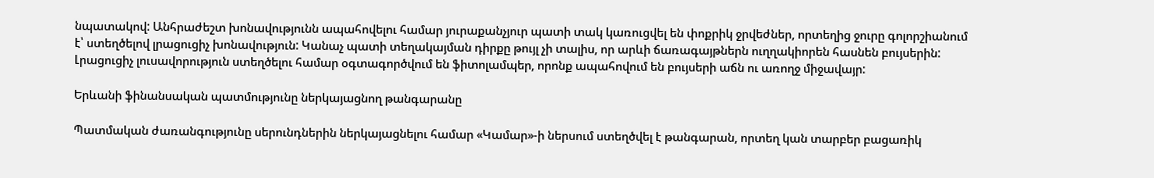նպատակով: Անհրաժեշտ խոնավությունն ապահովելու համար յուրաքանչյուր պատի տակ կառուցվել են փոքրիկ ջրվեժներ, որտեղից ջուրը գոլորշիանում է՝ ստեղծելով լրացուցիչ խոնավություն: Կանաչ պատի տեղակայման դիրքը թույլ չի տալիս, որ արևի ճառագայթներն ուղղակիորեն հասնեն բույսերին: Լրացուցիչ լուսավորություն ստեղծելու համար օգտագործվում են ֆիտոլամպեր, որոնք ապահովում են բույսերի աճն ու առողջ միջավայր:

Երևանի ֆինանսական պատմությունը ներկայացնող թանգարանը

Պատմական ժառանգությունը սերունդներին ներկայացնելու համար «Կամար»-ի ներսում ստեղծվել է թանգարան, որտեղ կան տարբեր բացառիկ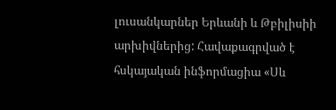լուսանկարներ Երևանի և Թբիլիսիի արխիվներից: Հավաքագրված է հսկայական ինֆորմացիա «Սև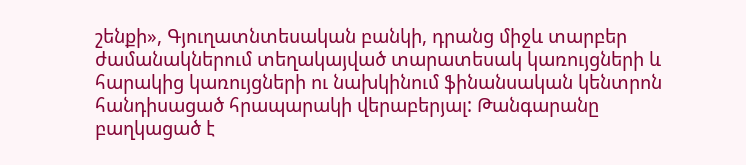շենքի», Գյուղատնտեսական բանկի, դրանց միջև տարբեր ժամանակներում տեղակայված տարատեսակ կառույցների և հարակից կառույցների ու նախկինում ֆինանսական կենտրոն հանդիսացած հրապարակի վերաբերյալ: Թանգարանը բաղկացած է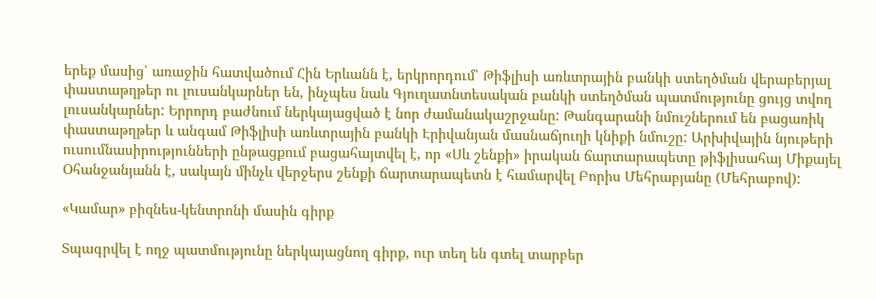երեք մասից՝ առաջին հատվածում Հին Երևանն է, երկրորդում՝ Թիֆլիսի առևտրային բանկի ստեղծման վերաբերյալ փաստաթղթեր ու լուսանկարներ են, ինչպես նաև Գյուղատնտեսական բանկի ստեղծման պատմությունը ցույց տվող լուսանկարներ: Երրորդ բաժնում ներկայացված է նոր ժամանակաշրջանը: Թանգարանի նմուշներում են բացառիկ փաստաթղթեր և անգամ Թիֆլիսի առևտրային բանկի Էրիվանյան մասնաճյուղի կնիքի նմուշը: Արխիվային նյութերի ուսումնասիրությունների ընթացքում բացահայտվել է, որ «Սև շենքի» իրական ճարտարապետը թիֆլիսահայ Միքայել Օհանջանյանն է, սակայն մինչև վերջերս շենքի ճարտարապետն է համարվել Բորիս Մեհրաբյանը (Մեհրաբով):

«Կամար» բիզնես-կենտրոնի մասին գիրք

Տպագրվել է ողջ պատմությունը ներկայացնող գիրք, ուր տեղ են գտել տարբեր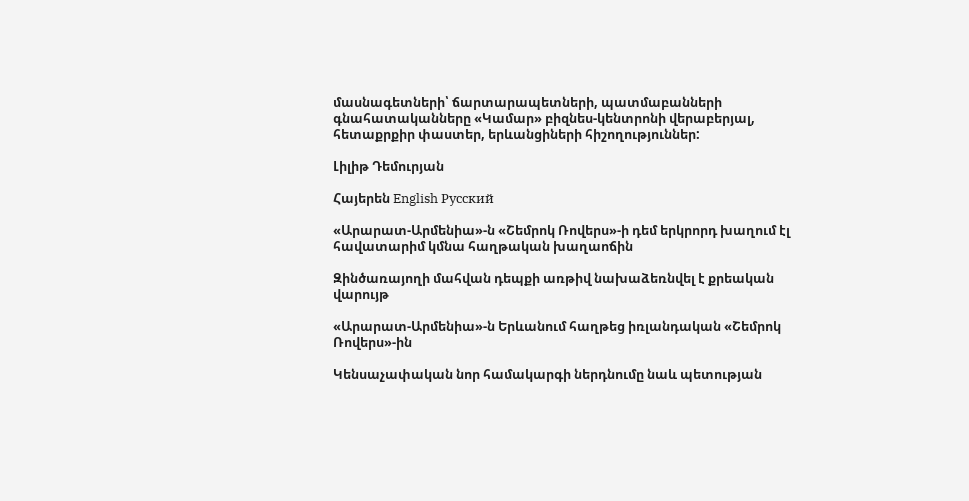մասնագետների՝ ճարտարապետների, պատմաբանների գնահատականները «Կամար» բիզնես-կենտրոնի վերաբերյալ, հետաքրքիր փաստեր, երևանցիների հիշողություններ:

Լիլիթ Դեմուրյան

Հայերեն English Русский

«Արարատ-Արմենիա»-ն «Շեմրոկ Ռովերս»-ի դեմ երկրորդ խաղում էլ հավատարիմ կմնա հաղթական խաղաոճին

Զինծառայողի մահվան դեպքի առթիվ նախաձեռնվել է քրեական վարույթ

«Արարատ-Արմենիա»-ն Երևանում հաղթեց իռլանդական «Շեմրոկ Ռովերս»-ին

Կենսաչափական նոր համակարգի ներդնումը նաև պետության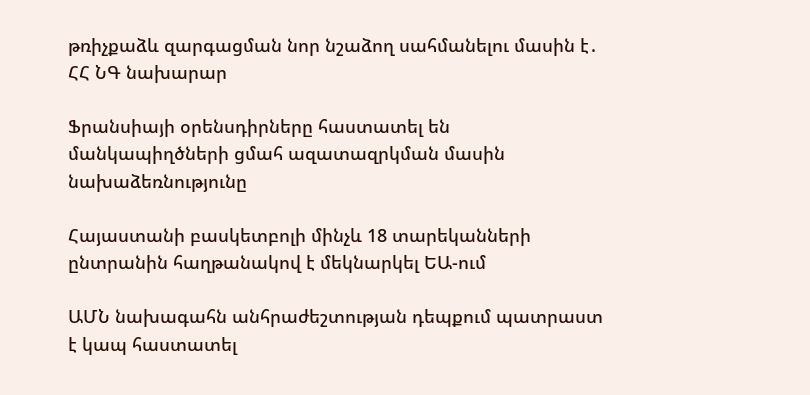թռիչքաձև զարգացման նոր նշաձող սահմանելու մասին է․ ՀՀ ՆԳ նախարար

Ֆրանսիայի օրենսդիրները հաստատել են մանկապիղծների ցմահ ազատազրկման մասին նախաձեռնությունը

Հայաստանի բասկետբոլի մինչև 18 տարեկանների ընտրանին հաղթանակով է մեկնարկել ԵԱ-ում

ԱՄՆ նախագահն անհրաժեշտության դեպքում պատրաստ է կապ հաստատել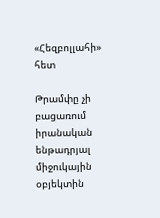«Հեզբոլլահի» հետ

Թրամփը չի բացառում իրանական ենթադրյալ միջուկային օբյեկտին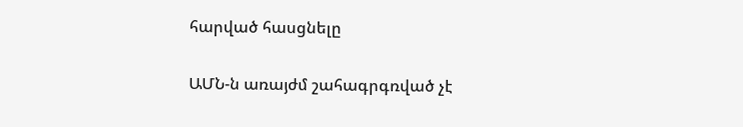հարված հասցնելը

ԱՄՆ-ն առայժմ շահագրգռված չէ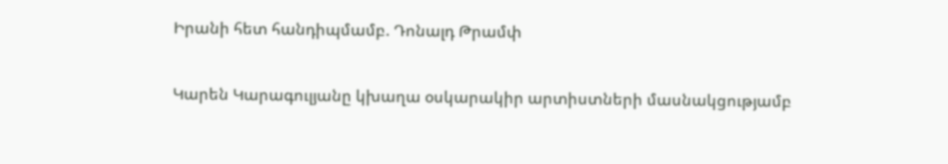Իրանի հետ հանդիպմամբ. Դոնալդ Թրամփ

Կարեն Կարագուլյանը կխաղա օսկարակիր արտիստների մասնակցությամբ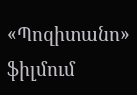«Պոզիտանո» ֆիլմում